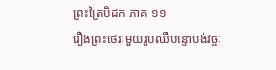ព្រះត្រៃបិដក ភាគ ១១
រឿងព្រះថេរៈមួយរូបឈឺបន្ទោបង់វច្ចៈ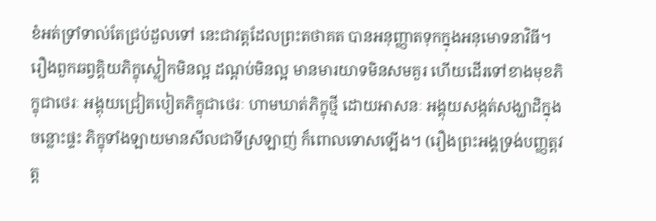ខំអត់ទ្រាំទាល់តែជ្រប់ដួលទៅ នេះជាវត្តដែលព្រះតថាគត បានអនុញ្ញាតទុកក្នុងអនុមោទនាវិធី។ រឿងពួកឆព្វគ្គិយភិក្ខុស្លៀកមិនល្អ ដណ្តប់មិនល្អ មានមារយាទមិនសមគួរ ហើយដើរទៅខាងមុខភិក្ខុជាថេរៈ អង្គុយជ្រៀតបៀតភិក្ខុជាថេរៈ ហាមឃាត់ភិក្ខុថ្មី ដោយអាសនៈ អង្គុយសង្កត់សង្ឃាដិក្នុងចន្លោះផ្ទះ ភិក្ខុទាំងឡាយមានសីលជាទីស្រឡាញ់ ក៏ពោលទោសឡើង។ (រឿងព្រះអង្គទ្រង់បញ្ញត្តវត្ត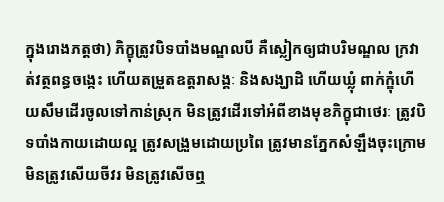ក្នុងរោងភត្តថា) ភិក្ខុត្រូវបិទបាំងមណ្ឌលបី គឺស្លៀកឲ្យជាបរិមណ្ឌល ក្រវាត់វត្ថពន្ធចង្កេះ ហើយតម្រួតឧត្តរាសង្គៈ និងសង្ឃាដិ ហើយឃ្លុំ ពាក់ក្ឌុំហើយសឹមដើរចូលទៅកាន់ស្រុក មិនត្រូវដើរទៅអំពីខាងមុខភិក្ខុជាថេរៈ ត្រូវបិទបាំងកាយដោយល្អ ត្រូវសង្រួមដោយប្រពៃ ត្រូវមានភ្នែកសំឡឹងចុះក្រោម មិនត្រូវសើយចីវរ មិនត្រូវសើចឮ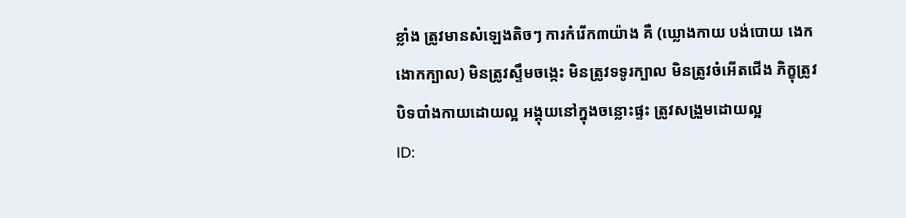ខ្លាំង ត្រូវមានសំឡេងតិចៗ ការកំរើក៣យ៉ាង គឺ (ឃ្លោងកាយ បង់បោយ ងេកងោកក្បាល) មិនត្រូវស្ទឹមចង្កេះ មិនត្រូវទទូរក្បាល មិនត្រូវចំអើតជើង ភិក្ខុត្រូវបិទបាំងកាយដោយល្អ អង្គុយនៅក្នុងចន្លោះផ្ទះ ត្រូវសង្រួមដោយល្អ
ID: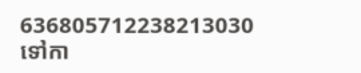636805712238213030
ទៅកា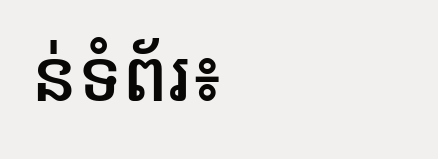ន់ទំព័រ៖